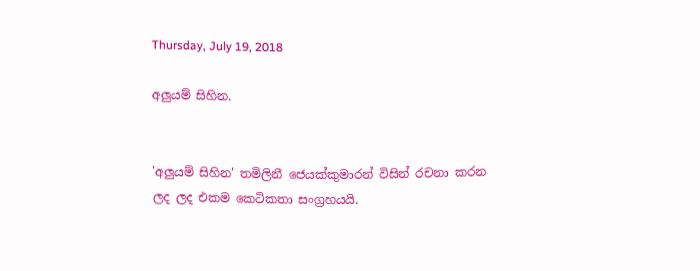Thursday, July 19, 2018

අලුයම් සිහින.


'අලුයම් සිහින' තමිලිනී ජෙයක්කුමාරන් විසින් රචනා කරන ලද ලද එකම කෙටිකතා සංග්‍රහයයි.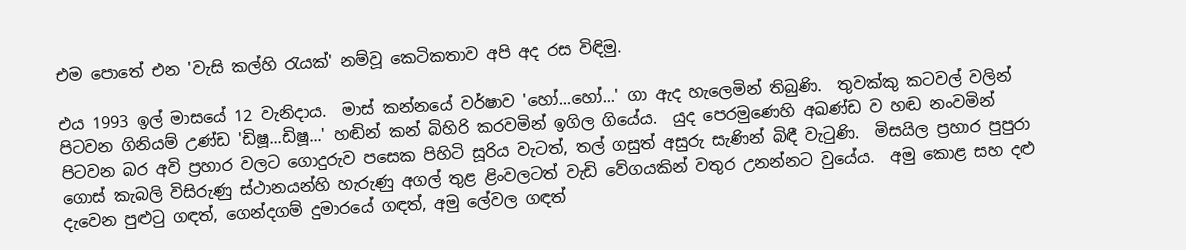එම පොතේ එන 'වැසි කල්හි රැයක්' නම්වූ කෙටිකතාව අපි අද රස විඳිමු.

එය 1993 ඉල් මාසයේ 12 වැනිදාය.  මාස් කන්නයේ වර්ෂාව 'හෝ...හෝ...' ගා ඇද හැලෙමින් තිබුණි.  තුවක්කු කටවල් වලින් පිටවන ගිනියම් උණ්ඩ 'ඩිෂූ...ඩිෂූ...' හඬින් කන් බිහිරි කරවමින් ඉගිල ගියේය.  යුද පෙරමුණෙහි අඛණ්ඩ ව හඬ නංවමින් පිටවන බර අවි ප්‍රහාර වලට ගොදුරුව පසෙක පිහිටි සූරිය වැටත්, තල් ගසුත් අසුරු සැණින් බිඳී වැටුණි.  මිසයිල ප්‍රහාර පුපුරා ගොස් කැබලි විසිරුණු ස්ථානයන්හි හැරුණු අගල් තුළ ළිංවලටත් වැඩි වේගයකින් වතුර උනන්නට වුයේය.  අමු කොළ සහ දළු දැවෙන පුළුටු ගඳත්, ගෙන්දගම් දුමාරයේ ගඳත්, අමු ලේවල ගඳත්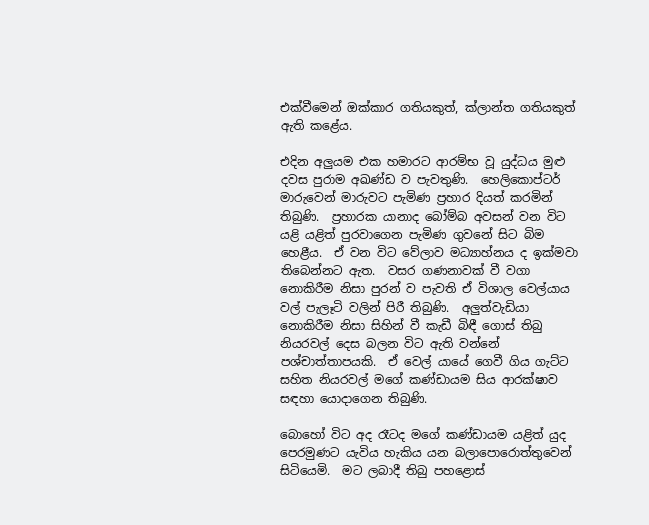එක්වීමෙන් ඔක්කාර ගතියකුත්, ක්ලාන්ත ගතියකුත් ඇති කළේය.

එදින අලුයම එක හමාරට ආරම්භ වූ යුද්ධය මුළු දවස පුරාම අඛණ්ඩ ව පැවතුණි.  හෙලිකොප්ටර් මාරුවෙන් මාරුවට පැමිණ ප්‍රහාර දියත් කරමින් තිබුණි.  ප්‍රහාරක යානාද බෝම්බ අවසන් වන විට යළි යළිත් පුරවාගෙන පැමිණ ගුවනේ සිට බිම හෙළීය.  ඒ වන විට වේලාව මධ්‍යාහ්නය ද ඉක්මවා තිබෙන්නට ඇත.  වසර ගණනාවක් වී වගා නොකිරීම නිසා පුරන් ව පැවති ඒ විශාල වෙල්යාය වල් පැලෑටි වලින් පිරී තිබුණි.  අලුත්වැඩියා නොකිරීම නිසා සිහින් වී කැඩී බිඳී ගොස් තිබු නියරවල් දෙස බලන විට ඇති වන්නේ පශ්චාත්තාපයකි.  ඒ වෙල් යායේ ගෙවී ගිය ගැට්ට සහිත නියරවල් මගේ කණ්ඩායම සිය ආරක්ෂාව සඳහා යොදාගෙන තිබුණි.

බොහෝ විට අද රෑටද මගේ කණ්ඩායම යළිත් යුද පෙරමුණට යැවිය හැකිය යන බලාපොරොත්තුවෙන් සිටියෙමි.  මට ලබාදී තිබු පහළොස්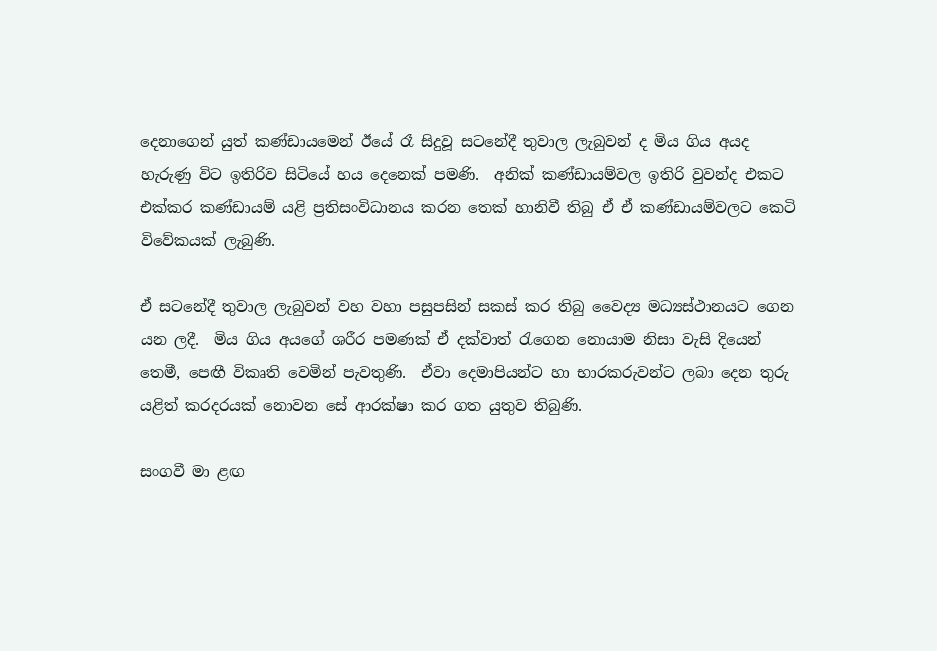දෙනාගෙන් යුත් කණ්ඩායමෙන් ඊයේ රෑ සිදුවූ සටනේදී තුවාල ලැබුවන් ද මිය ගිය අයද හැරුණු විට ඉතිරිව සිටියේ හය දෙනෙක් පමණි.  අනික් කණ්ඩායම්වල ඉතිරි වුවන්ද එකට එක්කර කණ්ඩායම් යළි ප්‍රතිසංවිධානය කරන තෙක් හානිවී තිබු ඒ ඒ කණ්ඩායම්වලට කෙටි විවේකයක් ලැබුණි.

ඒ සටනේදී තුවාල ලැබුවන් වහ වහා පසුපසින් සකස් කර තිබු වෛද්‍ය මධ්‍යස්ථානයට ගෙන යන ලදී.  මිය ගිය අයගේ ශරීර පමණක් ඒ දක්වාත් රැගෙන නොයාම නිසා වැසි දියෙන් තෙමී, පෙඟී විකෘති වෙමින් පැවතුණි.  ඒවා දෙමාපියන්ට හා භාරකරුවන්ට ලබා දෙන තුරු යළිත් කරදරයක් නොවන සේ ආරක්ෂා කර ගත යුතුව තිබුණි.

සංගවී මා ළඟ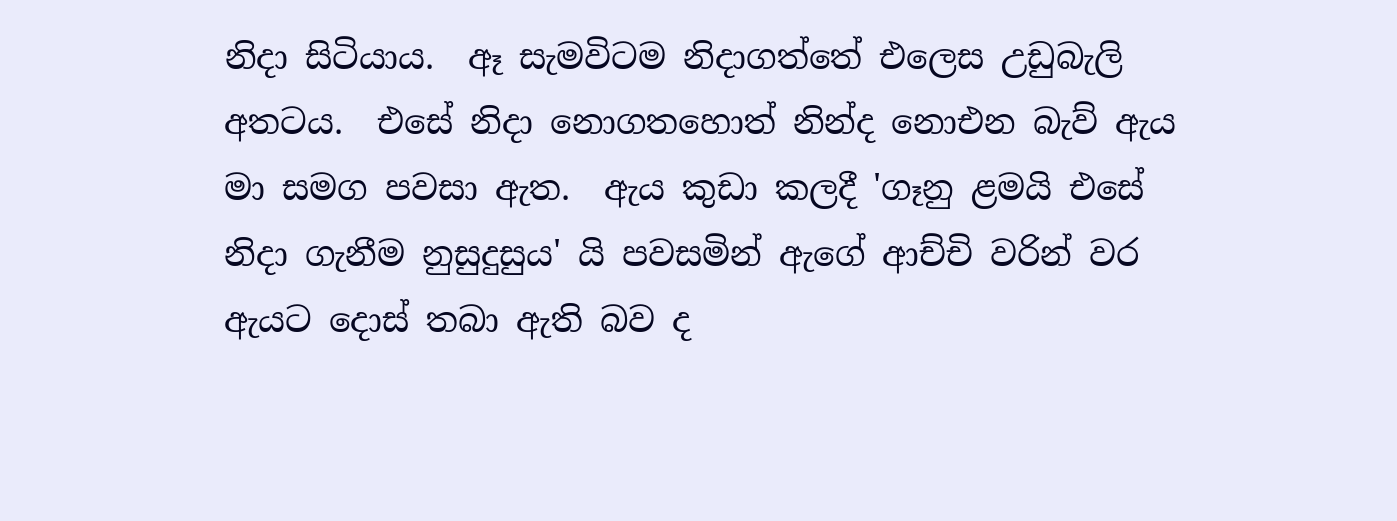නිදා සිටියාය.  ඈ සැමවිටම නිදාගත්තේ එලෙස උඩුබැලි අතටය.  එසේ නිදා නොගතහොත් නින්ද නොඑන බැව් ඇය මා සමග පවසා ඇත.  ඇය කුඩා කලදී 'ගෑනු ළමයි එසේ නිදා ගැනීම නුසුදුසුය' යි පවසමින් ඇගේ ආච්චි වරින් වර ඇයට දොස් තබා ඇති බව ද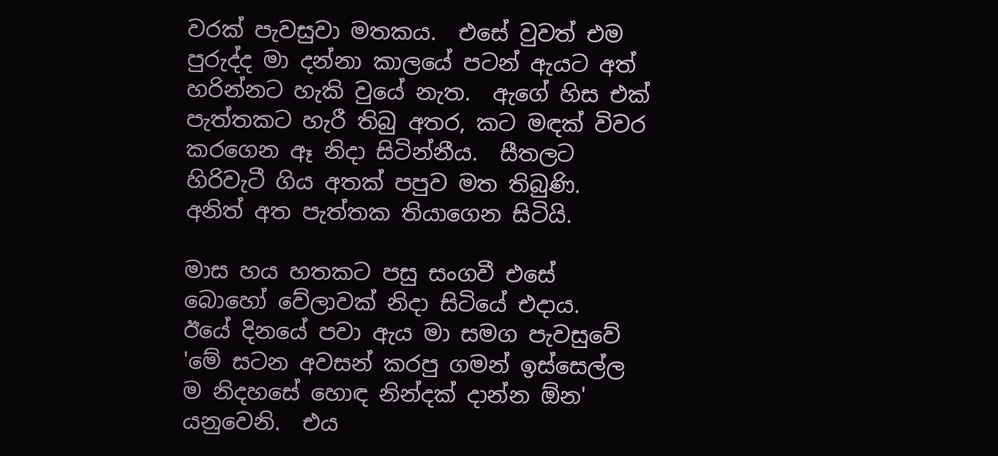වරක් පැවසුවා මතකය.  එසේ වුවත් එම පුරුද්ද මා දන්නා කාලයේ පටන් ඇයට අත් හරින්නට හැකි වුයේ නැත.  ඇගේ හිස එක් පැත්තකට හැරී තිබු අතර, කට මඳක් විවර කරගෙන ඈ නිදා සිටින්නීය.  සීතලට හිරිවැටී ගිය අතක් පපුව මත තිබුණි.  අනිත් අත පැත්තක තියාගෙන සිටියි.

මාස හය හතකට පසු සංගවී එසේ බොහෝ වේලාවක් නිදා සිටියේ එදාය.  ඊයේ දිනයේ පවා ඇය මා සමග පැවසුවේ 'මේ සටන අවසන් කරපු ගමන් ඉස්සෙල්ල ම නිදහසේ හොඳ නින්දක් දාන්න ඕන' යනුවෙනි.  එය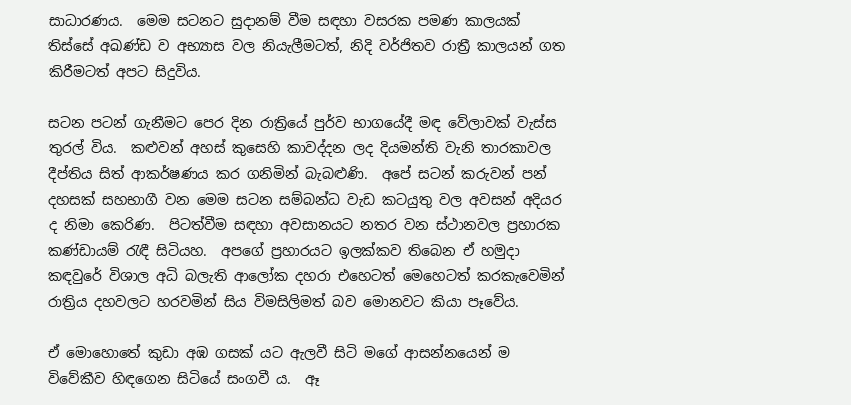සාධාරණය.  මෙම සටනට සුදානම් වීම සඳහා වසරක පමණ කාලයක් තිස්සේ අඛණ්ඩ ව අභ්‍යාස වල නියැලීමටත්, නිදි වර්ජිතව රාත්‍රී කාලයන් ගත කිරීමටත් අපට සිදුවිය.

සටන පටන් ගැනීමට පෙර දින රාත්‍රියේ පුර්ව භාගයේදී මඳ වේලාවක් වැස්ස තුරල් විය.  කළුවන් අහස් කුසෙහි කාවද්දන ලද දියමන්ති වැනි තාරකාවල දීප්තිය සිත් ආකර්ෂණය කර ගනිමින් බැබළුණි.  අපේ සටන් කරුවන් පන් දහසක් සහභාගී වන මෙම සටන සම්බන්ධ වැඩ කටයුතු වල අවසන් අදියර ද නිමා කෙරිණ.  පිටත්වීම සඳහා අවසානයට නතර වන ස්ථානවල ප්‍රහාරක කණ්ඩායම් රැඳී සිටියහ.  අපගේ ප්‍රහාරයට ඉලක්කව තිබෙන ඒ හමුදා කඳවුරේ විශාල අධි බලැති ආලෝක දහරා එහෙටත් මෙහෙටත් කරකැවෙමින් රාත්‍රිය දහවලට හරවමින් සිය විමසිලිමත් බව මොනවට කියා පෑවේය.

ඒ මොහොතේ කුඩා අඹ ගසක් යට ඇලවී සිටි මගේ ආසන්නයෙන් ම විවේකීව හිඳගෙන සිටියේ සංගවී ය.  ඈ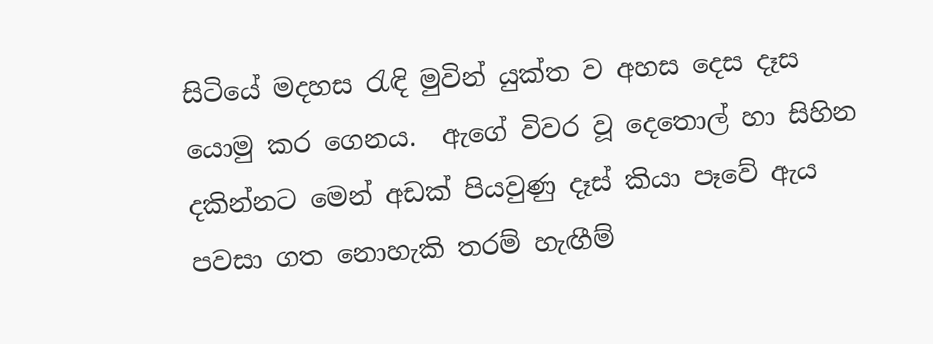සිටියේ මදහස රැඳි මුවින් යුක්ත ව අහස දෙස දෑස යොමු කර ගෙනය.  ඇගේ විවර වූ දෙතොල් හා සිහින දකින්නට මෙන් අඩක් පියවුණු දෑස් කියා පෑවේ ඇය පවසා ගත නොහැකි තරම් හැඟීම්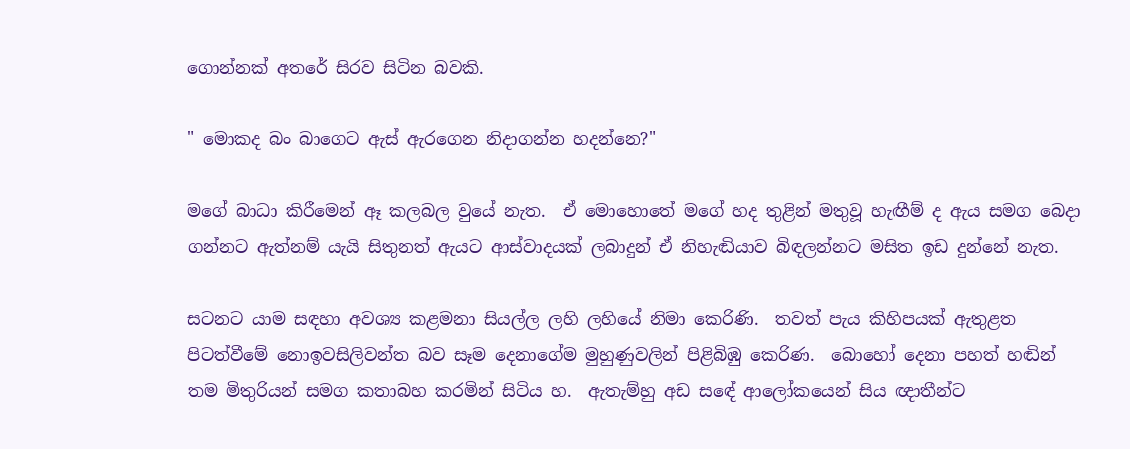ගොන්නක් අතරේ සිරව සිටින බවකි.

" මොකද බං බාගෙට ඇස් ඇරගෙන නිදාගන්න හදන්නෙ?"

මගේ බාධා කිරීමෙන් ඈ කලබල වුයේ නැත.  ඒ මොහොතේ මගේ හද තුළින් මතුවූ හැඟීම් ද ඇය සමග බෙදා ගන්නට ඇත්නම් යැයි සිතුනත් ඇයට ආස්වාදයක් ලබාදුන් ඒ නිහැඬියාව බිඳලන්නට මසිත ඉඩ දුන්නේ නැත.

සටනට යාම සඳහා අවශ්‍ය කළමනා සියල්ල ලහි ලහියේ නිමා කෙරිණි.  තවත් පැය කිහිපයක් ඇතුළත පිටත්වීමේ නොඉවසිලිවන්ත බව සෑම දෙනාගේම මුහුණුවලින් පිළිබිඹු කෙරිණ.  බොහෝ දෙනා පහත් හඬින් තම මිතුරියන් සමග කතාබහ කරමින් සිටිය හ.  ඇතැම්හු අඩ සඳේ ආලෝකයෙන් සිය ඥාතීන්ට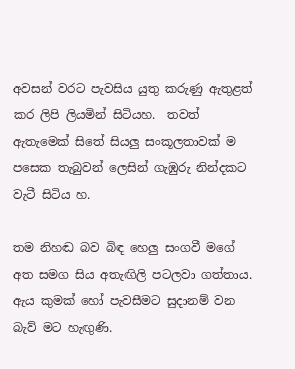අවසන් වරට පැවසිය යුතු කරුණු ඇතුළත් කර ලිපි ලියමින් සිටියහ.  තවත් ඇතැමෙක් සිතේ සියලු සංකූලතාවක් ම පසෙක තැබුවන් ලෙසින් ගැඹුරු නින්දකට වැටී සිටිය හ.

තම නිහඬ බව බිඳ හෙලු සංගවී මගේ අත සමග සිය අතැඟිලි පටලවා ගත්තාය.  ඇය කුමක් හෝ පැවසීමට සුදානම් වන බැව් මට හැඟුණි.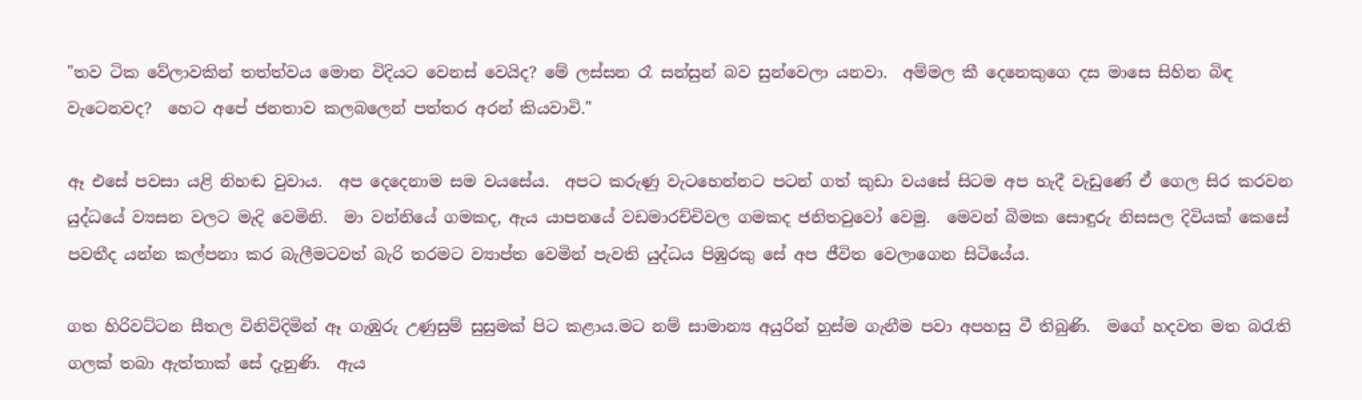"තව ටික වේලාවකින් තත්ත්වය මොන විදියට වෙනස් වෙයිද? මේ ලස්සන රෑ සන්සුන් බව සුන්වෙලා යනවා.  අම්මල කී දෙනෙකුගෙ දස මාසෙ සිහින බිඳ වැටෙනවද?  හෙට අපේ ජනතාව කලබලෙන් පත්තර අරන් කියවාවි."

ඈ එසේ පවසා යළි නිහඬ වුවාය.  අප දෙදෙනාම සම වයසේය.  අපට කරුණු වැටහෙන්නට පටන් ගත් කුඩා වයසේ සිටම අප හැදී වැඩුණේ ඒ ගෙල සිර කරවන යුද්ධයේ ව්‍යසන වලට මැදි වෙමිනි.  මා වන්නියේ ගමකද, ඇය යාපනයේ වඩමාරච්චිවල ගමකද ජනිතවුවෝ වෙමු.  මෙවන් බිමක සොඳුරු නිසසල දිවියක් කෙසේ පවතීද යන්න කල්පනා කර බැලීමටවත් බැරි තරමට ව්‍යාප්ත වෙමින් පැවති යුද්ධය පිඹුරකු සේ අප ජීවිත වෙලාගෙන සිටියේය.

ගත හිරිවට්ටන සීතල විනිවිදිමින් ඈ ගැඹුරු උණුසුම් සුසුමක් පිට කළාය.මට නම් සාමාන්‍ය අයුරින් හුස්ම ගැනීම පවා අපහසු වී තිබුණි.  මගේ හදවත මත බරැති ගලක් තබා ඇත්තාක් සේ දැනුණි.  ඇය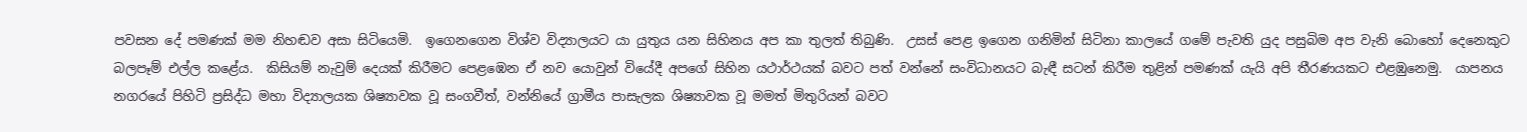පවසන දේ පමණක් මම නිහඬව අසා සිටියෙමි.  ඉගෙනගෙන විශ්ව විද්‍යාලයට යා යුතුය යන සිහිනය අප කා තුලත් තිබුණි.  උසස් පෙළ ඉගෙන ගනිමින් සිටිනා කාලයේ ගමේ පැවති යුද පසුබිම අප වැනි බොහෝ දෙනෙකුට බලපෑම් එල්ල කළේය.  කිසියම් නැවුම් දෙයක් කිරීමට පෙළඹෙන ඒ නව යොවුන් වියේදී අපගේ සිහින යථාර්ථයක් බවට පත් වන්නේ සංවිධානයට බැඳී සටන් කිරීම තුළින් පමණක් යැයි අපි තීරණයකට එළඹුනෙමු.  යාපනය නගරයේ පිහිටි ප්‍රසිද්ධ මහා විද්‍යාලයක ශිෂ්‍යාවක වූ සංගවීත්, වන්නියේ ග්‍රාමීය පාසැලක ශිෂ්‍යාවක වූ මමත් මිතුරියන් බවට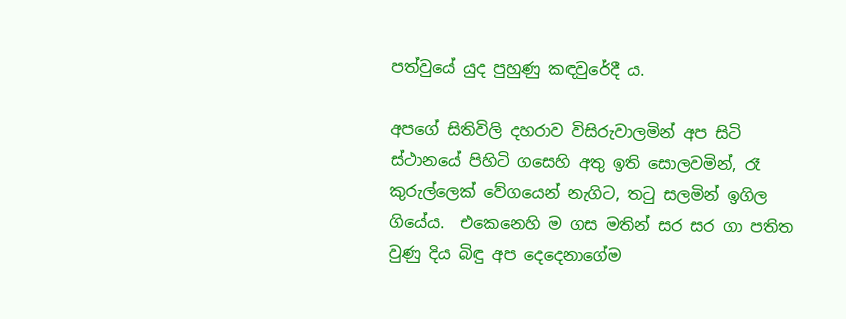පත්වුයේ යුද පුහුණු කඳවුරේදී ය.

අපගේ සිතිවිලි දහරාව විසිරුවාලමින් අප සිටි ස්ථානයේ පිහිටි ගසෙහි අතු ඉති සොලවමින්, රෑ කුරුල්ලෙක් වේගයෙන් නැගිට, තටු සලමින් ඉගිල ගියේය.  එකෙනෙහි ම ගස මතින් සර සර ගා පතිත වුණු දිය බිඳු අප දෙදෙනාගේම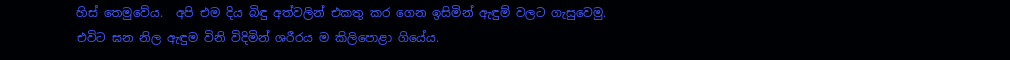හිස් තෙමුවේය.  අපි එම දිය බිඳු අත්වලින් එකතු කර ගෙන ඉසිමින් ඇඳුම් වලට ගැසුවෙමු.  එවිට ඝන නිල ඇඳුම විනි විදිමින් ශරීරය ම කිලිපොළා ගියේය.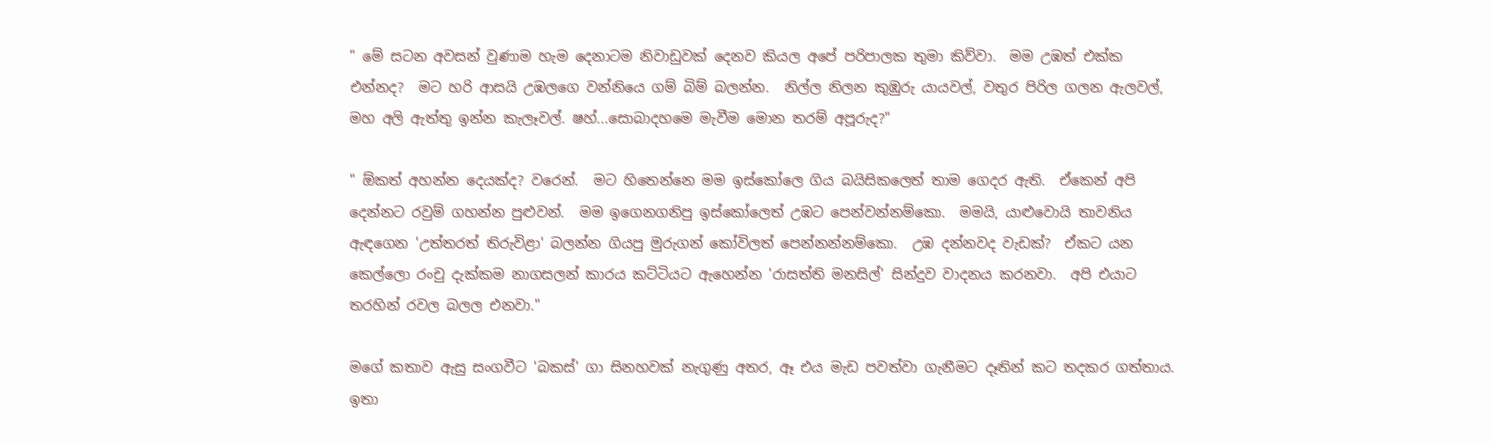" මේ සටන අවසන් වුණාම හැම දෙනාටම නිවාඩුවක් දෙනව කියල අපේ පරිපාලක තුමා කිව්වා.  මම උඹත් එක්ක එන්නද?  මට හරි ආසයි උඹලගෙ වන්නියෙ ගම් බිම් බලන්න.  නිල්ල නිලන කුඹුරු යායවල්, වතුර පිරිල ගලන ඇලවල්, මහ අලි ඇත්තු ඉන්න කැලෑවල්. ෂහ්...සොබාදහමෙ මැවීම මොන තරම් අපූරුද?"

" ඕකත් අහන්න දෙයක්ද? වරෙන්.  මට හිතෙන්නෙ මම ඉස්කෝලෙ ගිය බයිසිකලෙත් තාම ගෙදර ඇති.  ඒකෙන් අපි දෙන්නට රවුම් ගහන්න පුළුවන්.  මම ඉගෙනගනිපු ඉස්කෝලෙත් උඹට පෙන්වන්නම්කො.  මමයි, යාළුවොයි තාවනිය ඇඳගෙන 'උත්තරත් තිරුවිළා' බලන්න ගියපු මුරුගන් කෝවිලත් පෙන්නන්නම්කො.  උඹ දන්නවද වැඩක්?  ඒකට යන කෙල්ලො රංචු දැක්කම නාගසලන් කාරය කට්ටියට ඇහෙන්න 'රාසත්ති මනසිල්' සින්දුව වාදනය කරනවා.  අපි එයාට තරහින් රවල බලල එනවා."

මගේ කතාව ඇසු සංගවීට 'බකස්' ගා සිනහවක් නැගුණු අතර, ඈ එය මැඩ පවත්වා ගැනීමට දෑතින් කට තදකර ගත්තාය.  ඉතා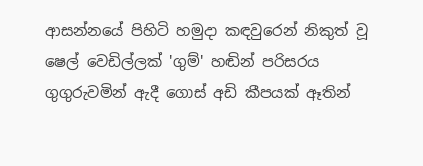ආසන්නයේ පිහිටි හමුදා කඳවුරෙන් නිකුත් වූ ෂෙල් වෙඩිල්ලක් 'ගුම්' හඬින් පරිසරය ගුගුරුවමින් ඇදී ගොස් අඩි කීපයක් ඈතින්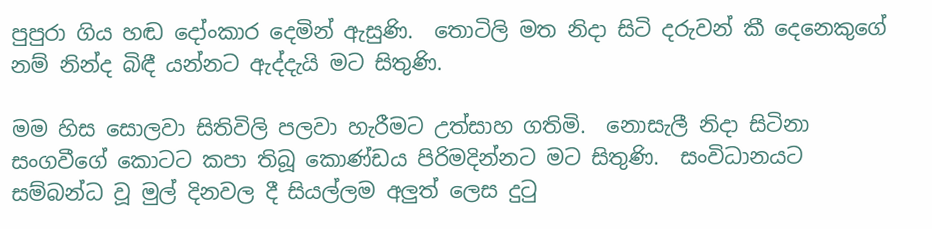පුපුරා ගිය හඬ දෝංකාර දෙමින් ඇසුණි.  තොටිලි මත නිදා සිටි දරුවන් කී දෙනෙකුගේ නම් නින්ද බිඳී යන්නට ඇද්දැයි මට සිතුණි.

මම හිස සොලවා සිතිවිලි පලවා හැරීමට උත්සාහ ගතිමි.  නොසැලී නිදා සිටිනා සංගවීගේ කොටට කපා තිබූ කොණ්ඩය පිරිමදින්නට මට සිතුණි.  සංවිධානයට සම්බන්ධ වූ මුල් දිනවල දී සියල්ලම අලුත් ලෙස දුටු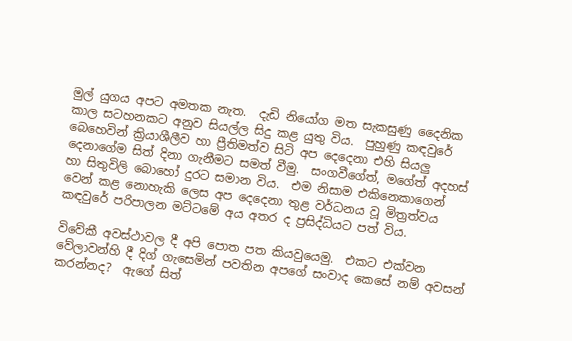මුල් යුගය අපට අමතක නැත.  දැඩි නියෝග මත සැකසුණු දෛනික කාල සටහනකට අනුව සියල්ල සිදු කළ යුතු විය.  පුහුණු කඳවුරේ බෙහෙවින් ක්‍රියාශීලීව හා ප්‍රීතිමත්ව සිටි අප දෙදෙනා එහි සියලු දෙනාගේම සිත් දිනා ගැනීමට සමත් වීමු.  සංගවීගේත්, මගේත් අදහස් හා සිතුවිලි බොහෝ දුරට සමාන විය.  එම නිසාම එකිනෙකාගෙන් වෙන් කළ නොහැකි ලෙස අප දෙදෙනා තුළ වර්ධනය වූ මිත්‍රත්වය කඳවුරේ පරිපාලන මට්ටමේ අය අතර ද ප්‍රසිද්ධියට පත් විය.

විවේකී අවස්ථාවල දී අපි පොත පත කියවුයෙමු.  එකට එක්වන වේලාවන්හි දී දිග් ගැසෙමින් පවතින අපගේ සංවාද කෙසේ නම් අවසන් කරන්නද?  ඇගේ සිත්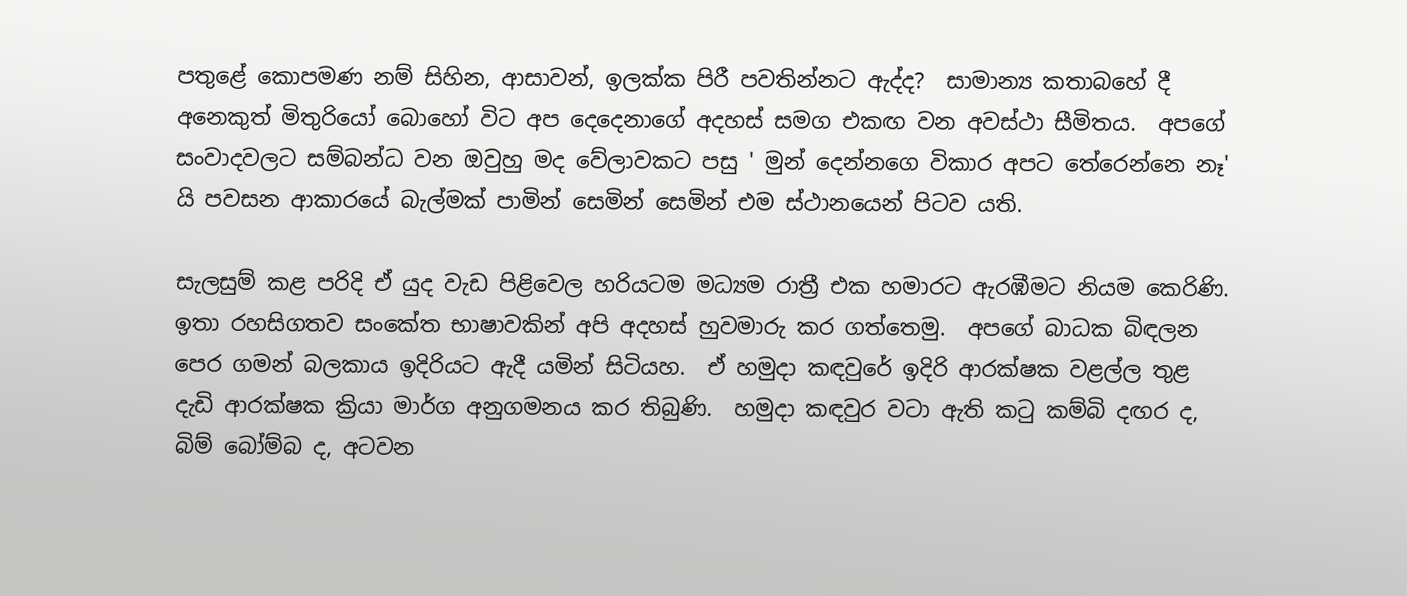පතුළේ කොපමණ නම් සිහින, ආසාවන්, ඉලක්ක පිරී පවතින්නට ඇද්ද?  සාමාන්‍ය කතාබහේ දී අනෙකුත් මිතුරියෝ බොහෝ විට අප දෙදෙනාගේ අදහස් සමග එකඟ වන අවස්ථා සීමිතය.  අපගේ සංවාදවලට සම්බන්ධ වන ඔවුහු මද වේලාවකට පසු ' මුන් දෙන්නගෙ විකාර අපට තේරෙන්නෙ නෑ' යි පවසන ආකාරයේ බැල්මක් පාමින් සෙමින් සෙමින් එම ස්ථානයෙන් පිටව යති.

සැලසුම් කළ පරිදි ඒ යුද වැඩ පිළිවෙල හරියටම මධ්‍යම රාත්‍රී එක හමාරට ඇරඹීමට නියම කෙරිණි.  ඉතා රහසිගතව සංකේත භාෂාවකින් අපි අදහස් හුවමාරු කර ගත්තෙමු.  අපගේ බාධක බිඳලන පෙර ගමන් බලකාය ඉදිරියට ඇදී යමින් සිටියහ.  ඒ හමුදා කඳවුරේ ඉදිරි ආරක්ෂක වළල්ල තුළ දැඩි ආරක්ෂක ක්‍රියා මාර්ග අනුගමනය කර තිබුණි.  හමුදා කඳවුර වටා ඇති කටු කම්බි දඟර ද, බිම් බෝම්බ ද, අටවන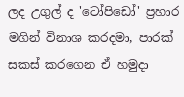ලද උගුල් ද 'ටෝපිඩෝ' ප්‍රහාර මගින් විනාශ කරදමා, පාරක් සකස් කරගෙන ඒ හමුදා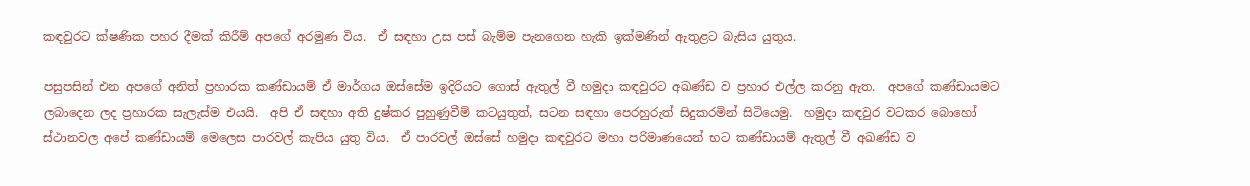කඳවුරට ක්ෂණික පහර දීමක් කිරීම් අපගේ අරමුණ විය.  ඒ සඳහා උස පස් බැම්ම පැනගෙන හැකි ඉක්මණින් ඇතුළට බැසිය යුතුය.

පසුපසින් එන අපගේ අනිත් ප්‍රහාරක කණ්ඩායම් ඒ මාර්ගය ඔස්සේම ඉදිරියට ගොස් ඇතුල් වී හමුදා කඳවුරට අඛණ්ඩ ව ප්‍රහාර එල්ල කරනු ඇත.  අපගේ කණ්ඩායමට ලබාදෙන ලද ප්‍රහාරක සැලැස්ම එයයි.  අපි ඒ සඳහා අති දුෂ්කර පුහුණුවීම් කටයුතුත්, සටන සඳහා පෙරහුරුත් සිදුකරමින් සිටියෙමු.  හමුදා කඳවුර වටකර බොහෝ ස්ථානවල අපේ කණ්ඩායම් මෙලෙස පාරවල් කැපිය යුතු විය.  ඒ පාරවල් ඔස්සේ හමුදා කඳවුරට මහා පරිමාණයෙන් භට කණ්ඩායම් ඇතුල් වී අඛණ්ඩ ව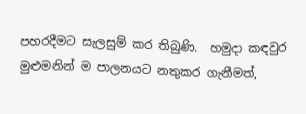පහරදීමට සැලසුම් කර තිබුණි.  හමුදා කඳවුර මුළුමනින් ම පාලනයට නතුකර ගැනීමත්,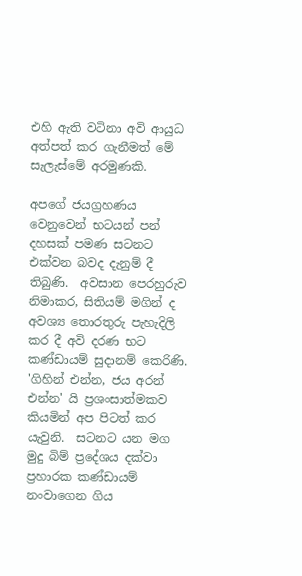එහි ඇති වටිනා අවි ආයුධ අත්පත් කර ගැනීමත් මේ සැලැස්මේ අරමුණකි.

අපගේ ජයග්‍රහණය වෙනුවෙන් භටයන් පන් දහසක් පමණ සටනට එක්වන බවද දැනුම් දී තිබුණි.  අවසාන පෙරහුරුව නිමාකර, සිතියම් මගින් ද අවශ්‍ය තොරතුරු පැහැදිලි කර දී අවි දරණ භට කණ්ඩායම් සුදානම් කෙරිණි.  'ගිහින් එන්න, ජය අරන් එන්න' යි ප්‍රශංසාත්මකව කියමින් අප පිටත් කර යැවුනි.  සටනට යන මග මුදු බිම් ප්‍රදේශය දක්වා ප්‍රහාරක කණ්ඩායම් නංවාගෙන ගිය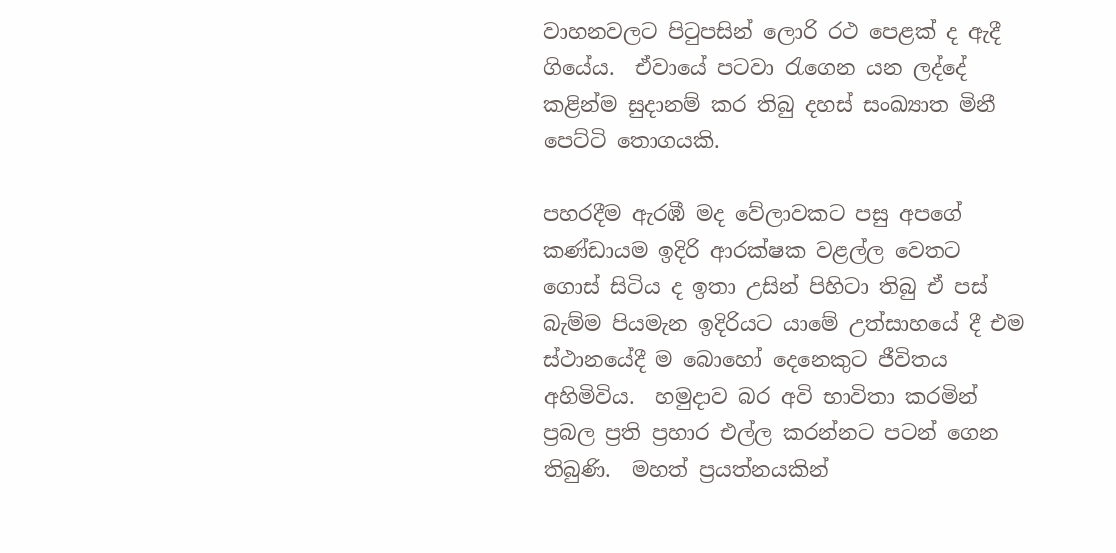වාහනවලට පිටුපසින් ලොරි රථ පෙළක් ද ඇදී ගියේය.  ඒවායේ පටවා රැගෙන යන ලද්දේ කළින්ම සුදානම් කර තිබු දහස් සංඛ්‍යාත මිනී පෙට්ටි තොගයකි.

පහරදීම ඇරඹී මද වේලාවකට පසු අපගේ කණ්ඩායම ඉදිරි ආරක්ෂක වළල්ල වෙතට ගොස් සිටිය ද ඉතා උසින් පිහිටා තිබු ඒ පස් බැම්ම පියමැන ඉදිරියට යාමේ උත්සාහයේ දී එම ස්ථානයේදී ම බොහෝ දෙනෙකුට ජීවිතය අහිමිවිය.  හමුදාව බර අවි භාවිතා කරමින් ප්‍රබල ප්‍රති ප්‍රහාර එල්ල කරන්නට පටන් ගෙන තිබුණි.  මහත් ප්‍රයත්නයකින්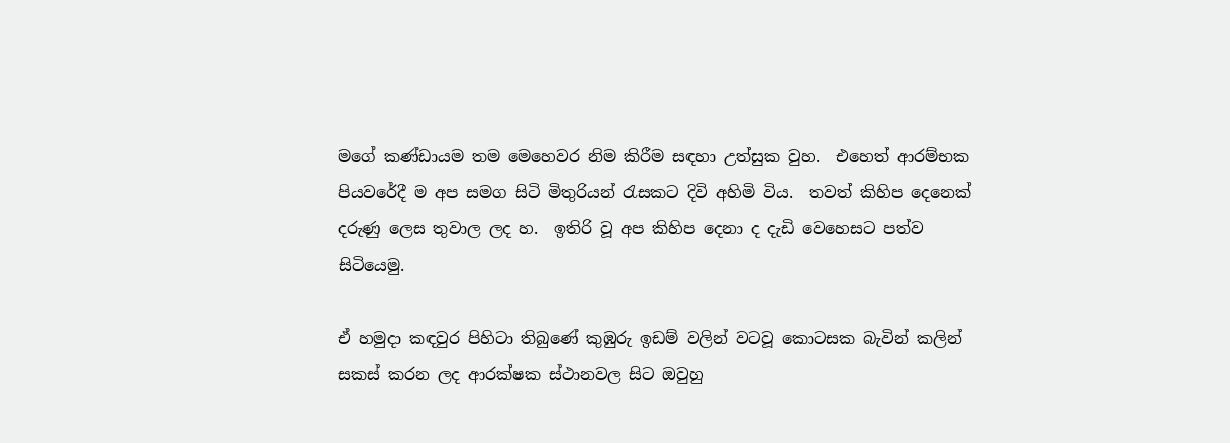මගේ කණ්ඩායම තම මෙහෙවර නිම කිරීම සඳහා උත්සුක වුහ.  එහෙත් ආරම්භක පියවරේදී ම අප සමග සිටි මිතුරියන් රැසකට දිවි අහිමි විය.  තවත් කිහිප දෙනෙක් දරුණු ලෙස තුවාල ලද හ.  ඉතිරි වූ අප කිහිප දෙනා ද දැඩි වෙහෙසට පත්ව සිටියෙමු.

ඒ හමුදා කඳවුර පිහිටා තිබුණේ කුඹුරු ඉඩම් වලින් වටවූ කොටසක බැවින් කලින් සකස් කරන ලද ආරක්ෂක ස්ථානවල සිට ඔවුහු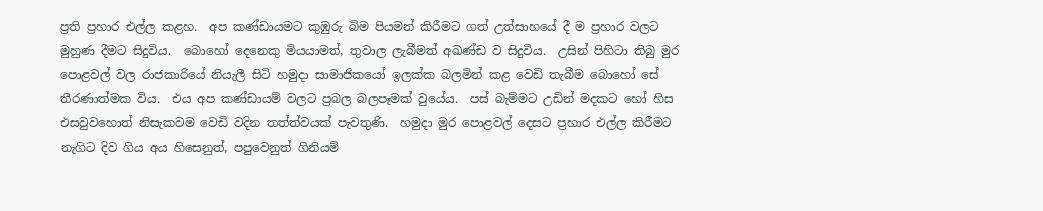ප්‍රති ප්‍රහාර එල්ල කළහ.  අප කණ්ඩායමට කුඹුරු බිම පියමන් කිරීමට ගත් උත්සාහයේ දී ම ප්‍රහාර වලට මුහුණ දීමට සිදුවිය.  බොහෝ දෙනෙකු මියයාමත්, තුවාල ලැබීමත් අඛණ්ඩ ව සිදුවිය.  උසින් පිහිටා තිබු මුර පොළවල් වල රාජකාරියේ නියැලී සිටි හමුදා සාමාජිකයෝ ඉලක්ක බලමින් කළ වෙඩි තැබීම බොහෝ සේ තීරණාත්මක විය.  එය අප කණ්ඩායම් වලට ප්‍රබල බලපෑමක් වුයේය.  පස් බැම්මට උඩින් මදකට හෝ හිස එසවුවහොත් නිසැකවම වෙඩි වදින තත්ත්වයක් පැවතුණි.  හමුදා මුර පොළවල් දෙසට ප්‍රහාර එල්ල කිරීමට නැගිට දිව ගිය අය හිසෙනුත්, පපුවෙනුත් ගිනියම්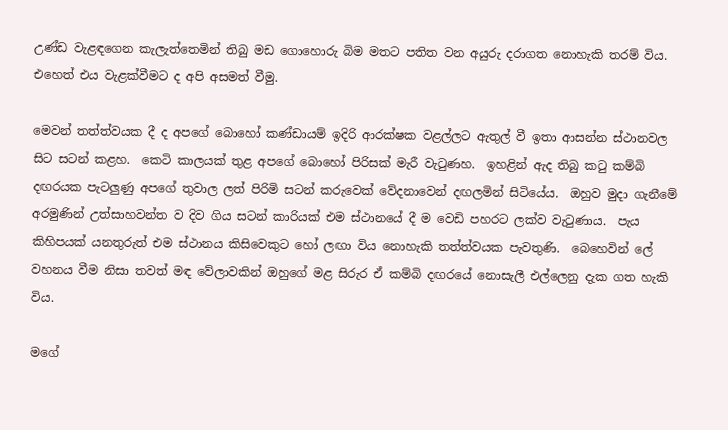උණ්ඩ වැළඳගෙන කැලැත්තෙමින් තිබු මඩ ගොහොරු බිම මතට පතිත වන අයුරු දරාගත නොහැකි තරම් විය.  එහෙත් එය වැළක්වීමට ද අපි අසමත් වීමු.

මෙවන් තත්ත්වයක දී ද අපගේ බොහෝ කණ්ඩායම් ඉදිරි ආරක්ෂක වළල්ලට ඇතුල් වී ඉතා ආසන්න ස්ථානවල සිට සටන් කළහ.  කෙටි කාලයක් තුළ අපගේ බොහෝ පිරිසක් මැරී වැටුණහ.  ඉහළින් ඇද තිබු කටු කම්බි දඟරයක පැටලුණු අපගේ තුවාල ලත් පිරිමි සටන් කරුවෙක් වේදනාවෙන් දඟලමින් සිටියේය.  ඔහුව මුදා ගැනීමේ අරමුණින් උත්සාහවන්ත ව දිව ගිය සටන් කාරියක් එම ස්ථානයේ දී ම වෙඩි පහරට ලක්ව වැටුණාය.  පැය කිහිපයක් යනතුරුත් එම ස්ථානය කිසිවෙකුට හෝ ලඟා විය නොහැකි තත්ත්වයක පැවතුණි.  බෙහෙවින් ලේ වහනය වීම නිසා තවත් මඳ වේලාවකින් ඔහුගේ මළ සිරුර ඒ කම්බි දඟරයේ නොසැලී එල්ලෙනු දැක ගත හැකි විය.

මගේ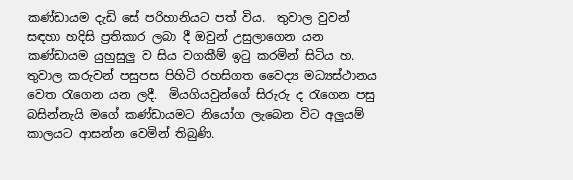කණ්ඩායම දැඩි සේ පරිහානියට පත් විය.  තුවාල වුවන් සඳහා හදිසි ප්‍රතිකාර ලබා දී ඔවුන් උසුලාගෙන යන කණ්ඩායම යුහුසුලු ව සිය වගකීම් ඉටු කරමින් සිටිය හ.  තුවාල කරුවන් පසුපස පිහිටි රහසිගත වෛද්‍ය මධ්‍යස්ථානය වෙත රැගෙන යන ලදී.  මියගියවුන්ගේ සිරුරු ද රැගෙන පසු බසින්නැයි මගේ කණ්ඩායමට නියෝග ලැබෙන විට අලුයම් කාලයට ආසන්න වෙමින් තිබුණි.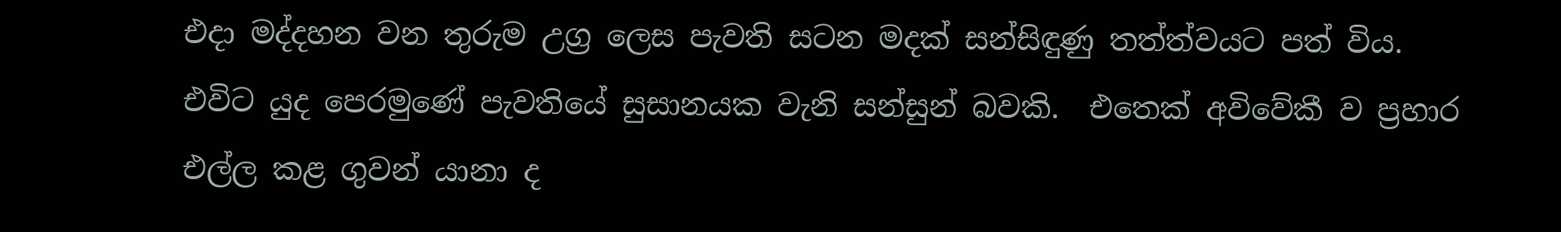එදා මද්දහන වන තුරුම උග්‍ර ලෙස පැවති සටන මදක් සන්සිඳුණු තත්ත්වයට පත් විය.  එවිට යුද පෙරමුණේ පැවතියේ සුසානයක වැනි සන්සුන් බවකි.  එතෙක් අවිවේකී ව ප්‍රහාර එල්ල කළ ගුවන් යානා ද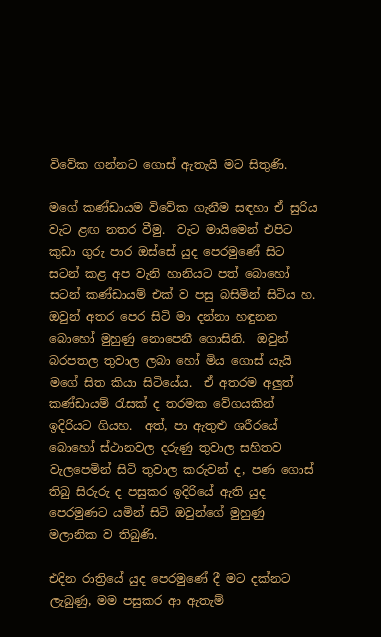විවේක ගන්නට ගොස් ඇතැයි මට සිතුණි.

මගේ කණ්ඩායම විවේක ගැනීම සඳහා ඒ සුරිය වැට ළඟ නතර වීමු.  වැට මායිමෙන් එපිට කුඩා ගුරු පාර ඔස්සේ යුද පෙරමුණේ සිට සටන් කළ අප වැනි හානියට පත් බොහෝ සටන් කණ්ඩායම් එක් ව පසු බසිමින් සිටිය හ.  ඔවුන් අතර පෙර සිටි මා දන්නා හඳුනන බොහෝ මුහුණු නොපෙනී ගොසිනි.  ඔවුන් බරපතල තුවාල ලබා හෝ මිය ගොස් යැයි මගේ සිත කියා සිටියේය.  ඒ අතරම අලුත් කණ්ඩායම් රැසක් ද තරමක වේගයකින් ඉදිරියට ගියහ.  අත්, පා ඇතුළු ශරීරයේ බොහෝ ස්ථානවල දරුණු තුවාල සහිතව වැලපෙමින් සිටි තුවාල කරුවන් ද, පණ ගොස් තිබු සිරුරු ද පසුකර ඉදිරියේ ඇති යුද පෙරමුණට යමින් සිටි ඔවුන්ගේ මුහුණු මලානික ව තිබුණි.

එදින රාත්‍රියේ යුද පෙරමුණේ දී මට දක්නට ලැබුණු, මම පසුකර ආ ඇතැම්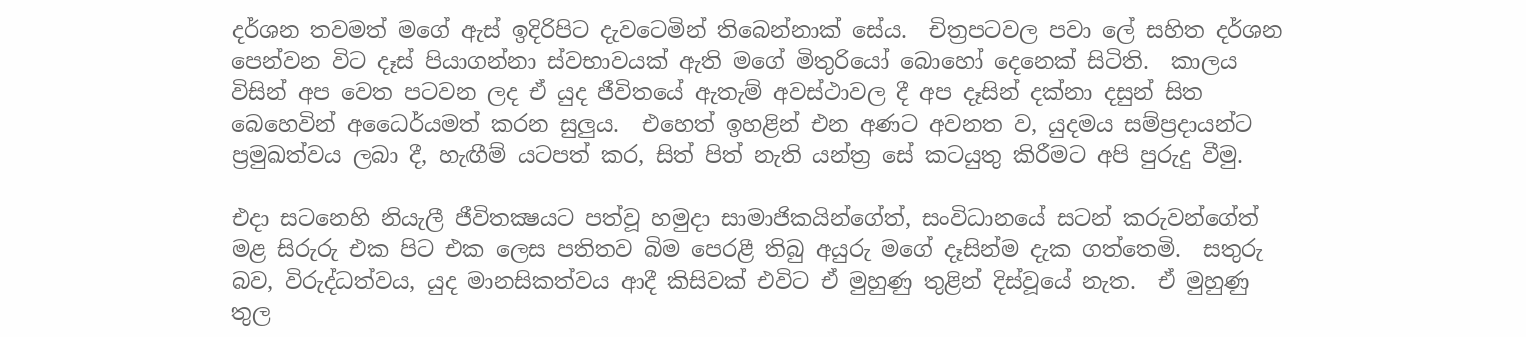දර්ශන තවමත් මගේ ඇස් ඉදිරිපිට දැවටෙමින් තිබෙන්නාක් සේය.  චිත්‍රපටවල පවා ලේ සහිත දර්ශන පෙන්වන විට දෑස් පියාගන්නා ස්වභාවයක් ඇති මගේ මිතුරියෝ බොහෝ දෙනෙක් සිටිති.  කාලය විසින් අප වෙත පටවන ලද ඒ යුද ජීවිතයේ ඇතැම් අවස්ථාවල දී අප දෑසින් දක්නා දසුන් සිත බෙහෙවින් අධෛර්යමත් කරන සුලුය.  එහෙත් ඉහළින් එන අණට අවනත ව, යුදමය සම්ප්‍රදායන්ට ප්‍රමුඛත්වය ලබා දී, හැඟීම් යටපත් කර, සිත් පිත් නැති යන්ත්‍ර සේ කටයුතු කිරීමට අපි පුරුදු වීමු.

එදා සටනෙහි නියැලී ජීවිතක්‍ෂයට පත්වූ හමුදා සාමාජිකයින්ගේත්, සංවිධානයේ සටන් කරුවන්ගේත් මළ සිරුරු එක පිට එක ලෙස පතිතව බිම පෙරළී තිබු අයුරු මගේ දෑසින්ම දැක ගත්තෙමි.  සතුරු බව, විරුද්ධත්වය, යුද මානසිකත්වය ආදී කිසිවක් එවිට ඒ මුහුණු තුළින් දිස්වූයේ නැත.  ඒ මුහුණු තුල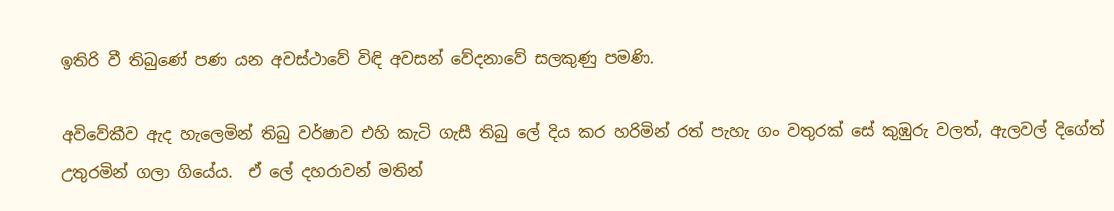ඉතිරි වී තිබුණේ පණ යන අවස්ථාවේ විඳි අවසන් වේදනාවේ සලකුණු පමණි.

අවිවේකීව ඇද හැලෙමින් තිබු වර්ෂාව එහි කැටි ගැසී තිබු ලේ දිය කර හරිමින් රත් පැහැ ගං වතුරක් සේ කුඹුරු වලත්, ඇලවල් දිගේත් උතුරමින් ගලා ගියේය.  ඒ ලේ දහරාවන් මතින්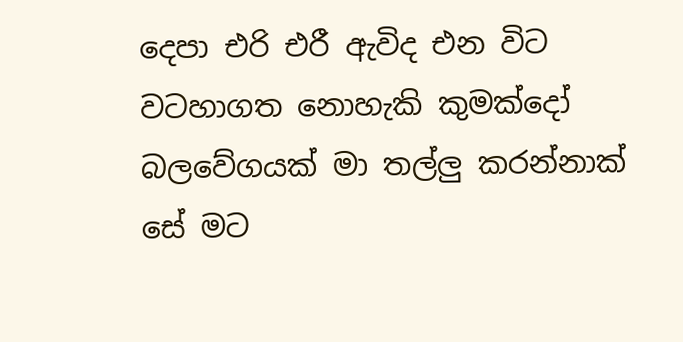දෙපා එරි එරී ඇවිද එන විට වටහාගත නොහැකි කුමක්දෝ බලවේගයක් මා තල්ලු කරන්නාක් සේ මට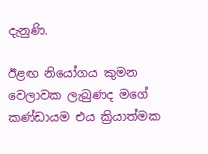දැනුණි.

ඊළඟ නියෝගය කුමන වෙලාවක ලැබුණද මගේ කණ්ඩායම එය ක්‍රියාත්මක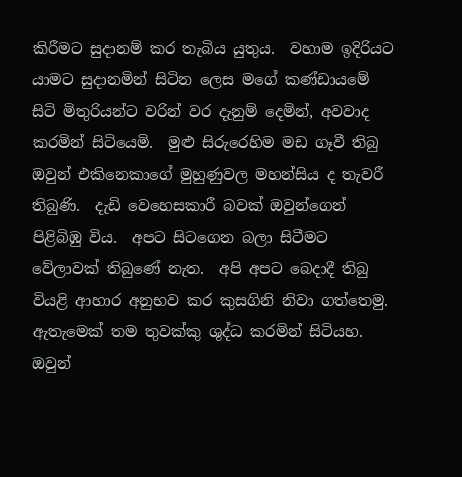කිරීමට සුදානම් කර තැබිය යුතුය.  වහාම ඉදිරියට යාමට සුදානමින් සිටින ලෙස මගේ කණ්ඩායමේ සිටි මිතුරියන්ට වරින් වර දැනුම් දෙමින්, අවවාද කරමින් සිටියෙමි.  මුළු සිරුරෙහිම මඩ ගෑවී තිබු ඔවුන් එකිනෙකාගේ මුහුණුවල මහන්සිය ද තැවරී තිබුණි.  දැඩි වෙහෙසකාරී බවක් ඔවුන්ගෙන් පිළිබිඹු විය.  අපට සිටගෙන බලා සිටීමට වේලාවක් තිබුණේ නැත.  අපි අපට බෙදාදී තිබු වියළි ආහාර අනුභව කර කුසගිනි නිවා ගත්තෙමු.  ඇතැමෙක් තම තුවක්කු ශුද්ධ කරමින් සිටියහ.  ඔවුන්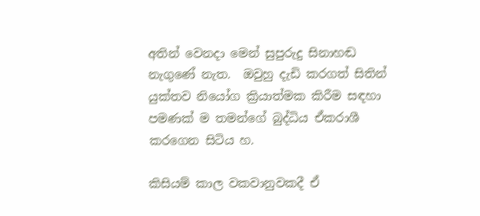අතින් වෙනදා මෙන් සුපුරුදු සිනාහඬ නැගුණේ නැත.  ඔවුහු දැඩි කරගත් සිතින් යුක්තව නියෝග ක්‍රියාත්මක කිරීම සඳහා පමණක් ම තමන්ගේ බුද්ධිය ඒකරාශී කරගෙන සිටිය හ.

කිසියම් කාල වකවානුවකදී ඒ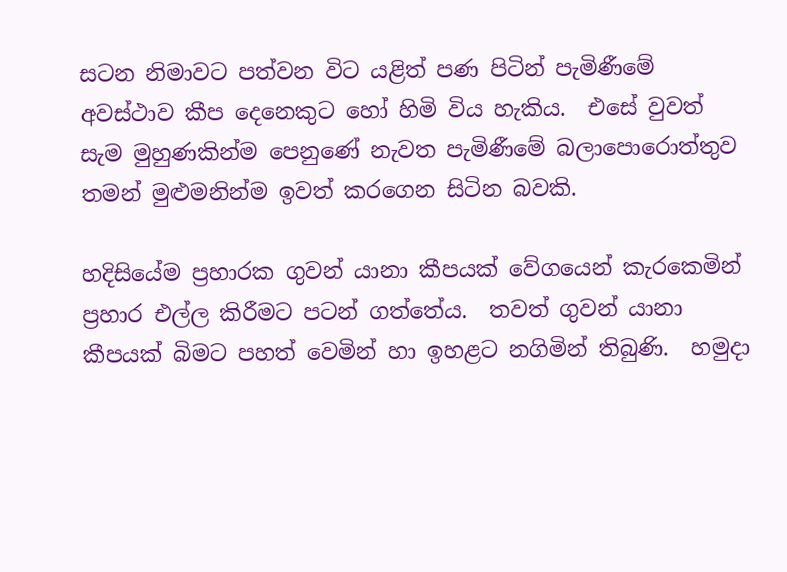සටන නිමාවට පත්වන විට යළිත් පණ පිටින් පැමිණීමේ අවස්ථාව කීප දෙනෙකුට හෝ හිමි විය හැකිය.  එසේ වුවත් සැම මුහුණකින්ම පෙනුණේ නැවත පැමිණීමේ බලාපොරොත්තුව තමන් මුළුමනින්ම ඉවත් කරගෙන සිටින බවකි.

හදිසියේම ප්‍රහාරක ගුවන් යානා කීපයක් වේගයෙන් කැරකෙමින් ප්‍රහාර එල්ල කිරීමට පටන් ගත්තේය.  තවත් ගුවන් යානා කීපයක් බිමට පහත් වෙමින් හා ඉහළට නගිමින් තිබුණි.  හමුදා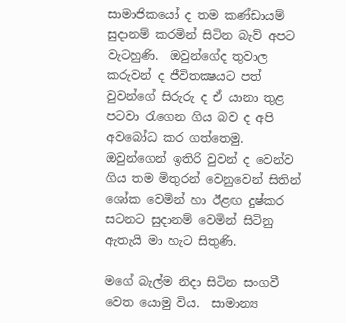සාමාජිකයෝ ද තම කණ්ඩායම් සුදානම් කරමින් සිටින බැව් අපට වැටහුණි.  ඔවුන්ගේද තුවාල කරුවන් ද ජීවිතක්‍ෂයට පත් වුවන්ගේ සිරුරු ද ඒ යානා තුළ පටවා රැගෙන ගිය බව ද අපි අවබෝධ කර ගත්තෙමු.  ඔවුන්ගෙන් ඉතිරි වුවන් ද වෙන්ව ගිය තම මිතුරන් වෙනුවෙන් සිතින් ශෝක වෙමින් හා ඊළඟ දුෂ්කර සටනට සුදානම් වෙමින් සිටිනු ඇතැයි මා හැට සිතුණි.

මගේ බැල්ම නිදා සිටින සංගවී වෙත යොමු විය.  සාමාන්‍ය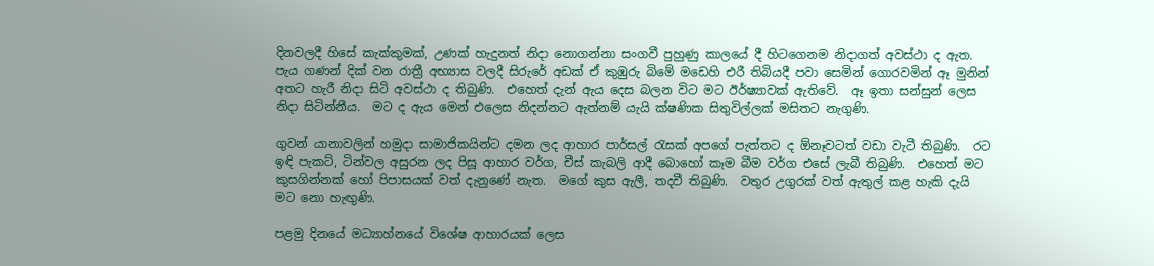දිනවලදී හිසේ කැක්කුමක්, උණක් හැදුනත් නිදා නොගන්නා සංගවී පුහුණු කාලයේ දී හිටගෙනම නිදාගත් අවස්ථා ද ඇත.  පැය ගණන් දික් වන රාත්‍රී අභ්‍යාස වලදී සිරුරේ අඩක් ඒ කුඹුරු බිමේ මඩෙහි එරී තිබියදී පවා සෙමින් ගොරවමින් ඈ මුනින් අතට හැරී නිදා සිටි අවස්ථා ද තිබුණි.  එහෙත් දැන් ඇය දෙස බලන විට මට ඊර්ෂ්‍යාවක් ඇතිවේ.  ඈ ඉතා සන්සුන් ලෙස නිදා සිටින්නීය.  මට ද ඇය මෙන් එලෙස නිදන්නට ඇත්නම් යැයි ක්ෂණික සිතුවිල්ලක් මසිතට නැගුණි.

ගුවන් යානාවලින් හමුදා සාමාජිකයින්ට දමන ලද ආහාර පාර්සල් රැසක් අපගේ පැත්තට ද ඕනෑවටත් වඩා වැටී තිබුණි.  රට ඉඳි පැකට්, ටින්වල අසුරන ලද පිසූ ආහාර වර්ග, චීස් කැබලි ආදී බොහෝ කෑම බීම වර්ග එසේ ලැබී තිබුණි.  එහෙත් මට කුසගින්නක් හෝ පිපාසයක් වත් දැනුණේ නැත.  මගේ කුස ඇලී, තදවී තිබුණි.  වතුර උගුරක් වත් ඇතුල් කළ හැකි දැයි මට නො හැඟුණි.

පළමු දිනයේ මධ්‍යාහ්නයේ විශේෂ ආහාරයක් ලෙස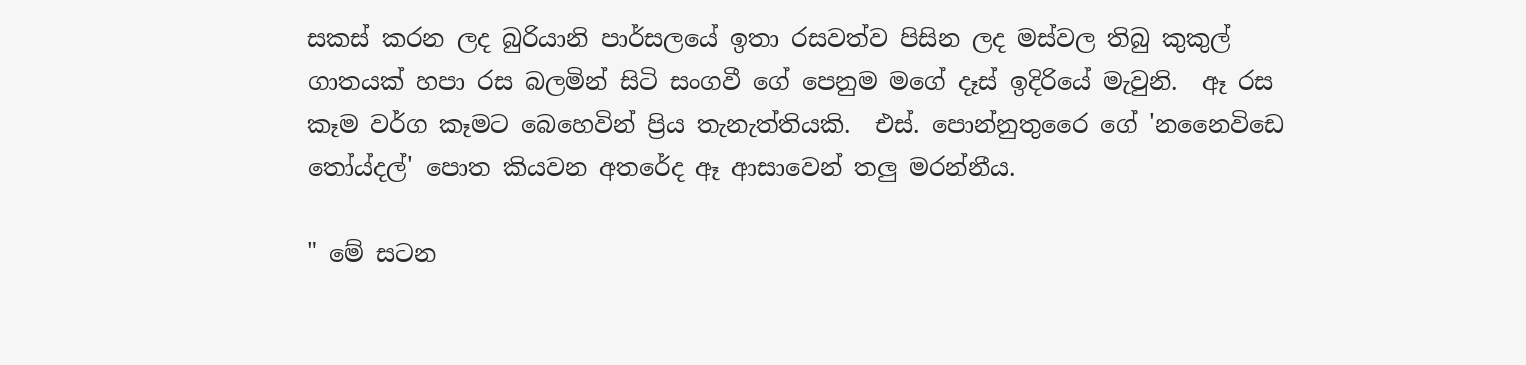සකස් කරන ලද බුරියානි පාර්සලයේ ඉතා රසවත්ව පිසින ලද මස්වල තිබු කුකුල් ගාතයක් හපා රස බලමින් සිටි සංගවී ගේ පෙනුම මගේ දෑස් ඉදිරියේ මැවුනි.  ඈ රස කෑම වර්ග කෑමට බෙහෙවින් ප්‍රිය තැනැත්තියකි.  එස්. පොන්නුතුරෛ ගේ 'නනෛවිඩෙ තෝය්දල්' පොත කියවන අතරේද ඈ ආසාවෙන් තලු මරන්නීය.

" මේ සටන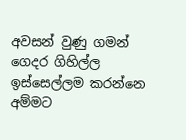අවසන් වුණු ගමන් ගෙදර ගිහිල්ල ඉස්සෙල්ලම කරන්නෙ අම්මට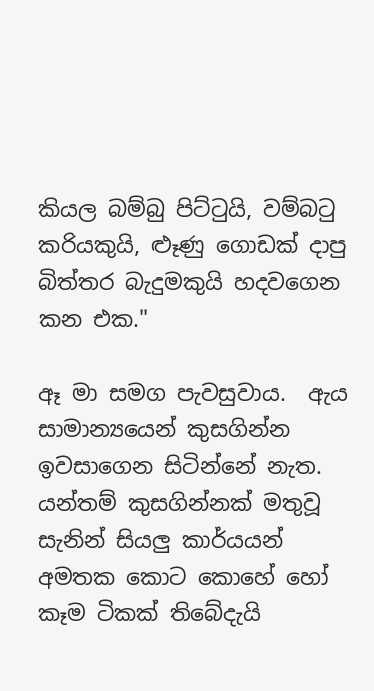කියල බම්බු පිට්ටුයි, වම්බටු කරියකුයි, ළූණු ගොඩක් දාපු බිත්තර බැදුමකුයි හදවගෙන කන එක."

ඈ මා සමග පැවසුවාය.  ඇය සාමාන්‍යයෙන් කුසගින්න ඉවසාගෙන සිටින්නේ නැත.  යන්තම් කුසගින්නක් මතුවූ සැනින් සියලු කාර්යයන් අමතක කොට කොහේ හෝ කෑම ටිකක් තිබේදැයි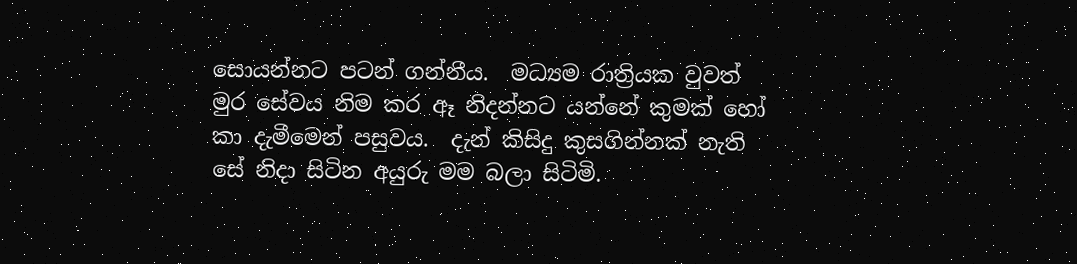සොයන්නට පටන් ගන්නීය.  මධ්‍යම රාත්‍රියක වුවත් මුර සේවය නිම කර ඈ නිදන්නට යන්නේ කුමක් හෝ කා දැමීමෙන් පසුවය.  දැන් කිසිදු කුසගින්නක් නැති සේ නිදා සිටින අයුරු මම බලා සිටිමි.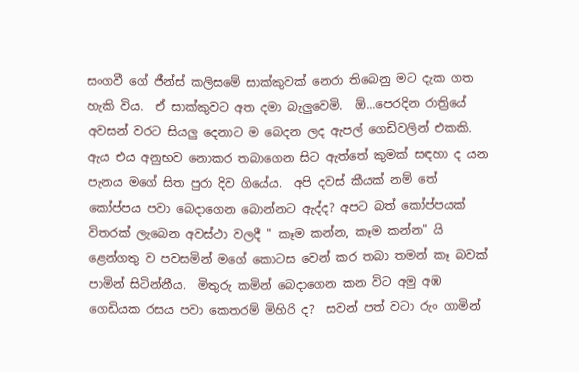සංගවී ගේ ජීන්ස් කලිසමේ සාක්කුවක් නෙරා තිබෙනු මට දැක ගත හැකි විය.  ඒ සාක්කුවට අත දමා බැලුවෙමි.  ඕ...පෙරදින රාත්‍රියේ අවසන් වරට සියලු දෙනාට ම බෙදන ලද ඇපල් ගෙඩිවලින් එකකි.  ඇය එය අනුභව නොකර තබාගෙන සිට ඇත්තේ කුමක් සඳහා ද යන පැනය මගේ සිත පුරා දිව ගියේය.  අපි දවස් කීයක් නම් තේ කෝප්පය පවා බෙදාගෙන බොන්නට ඇද්ද? අපට බත් කෝප්පයක් විතරක් ලැබෙන අවස්ථා වලදී " කෑම කන්න, කෑම කන්න" යි ළෙන්ගතු ව පවසමින් මගේ කොටස වෙන් කර තබා තමන් කෑ බවක් පාමින් සිටින්නීය.  මිතුරු කමින් බෙදාගෙන කන විට අමු අඹ ගෙඩියක රසය පවා කෙතරම් මිහිරි ද?  සවන් පත් වටා රුං ගාමින්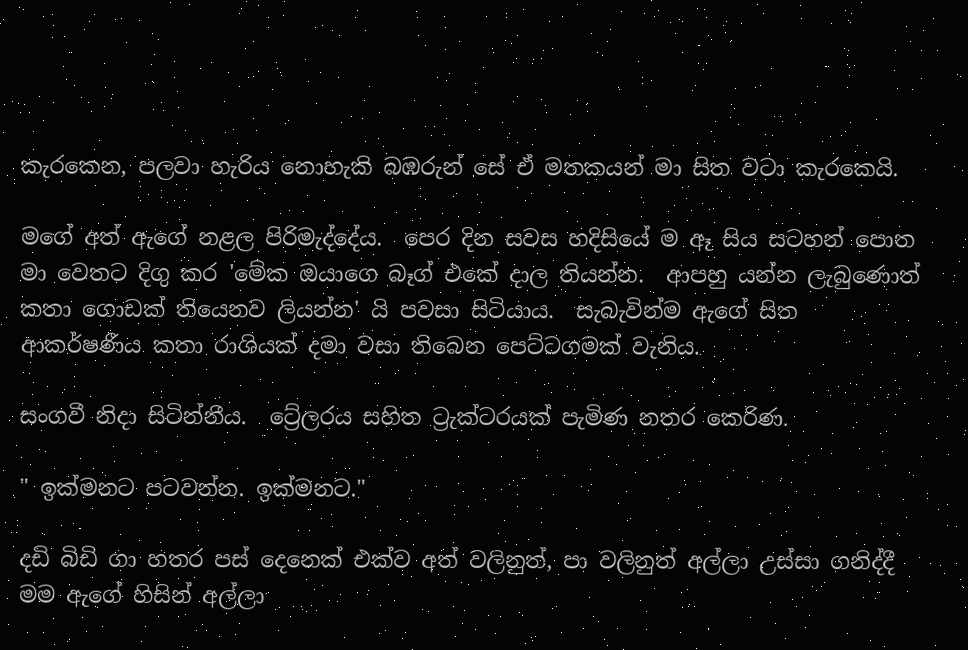කැරකෙන, පලවා හැරිය නොහැකි බඹරුන් සේ ඒ මතකයන් මා සිත වටා කැරකෙයි.

මගේ අත් ඇගේ නළල පිරිමැද්දේය.  පෙර දින සවස හදිසියේ ම ඈ සිය සටහන් පොත මා වෙතට දිගු කර 'මේක ඔයාගෙ බෑග් එකේ දාල තියන්න.  ආපහු යන්න ලැබුණොත් කතා ගොඩක් තියෙනව ලියන්න' යි පවසා සිටියාය.  සැබැවින්ම ඇගේ සිත ආකර්ෂණීය කතා රාශියක් දමා වසා තිබෙන පෙට්ටගමක් වැනිය.

සංගවී නිදා සිටින්නීය.  ට්‍රේලරය සහිත ට්‍රැක්ටරයක් පැමිණ නතර කෙරිණ.

" ඉක්මනට පටවන්න. ඉක්මනට."

දඩි බිඩි ගා හතර පස් දෙනෙක් එක්ව අත් වලිනුත්, පා වලිනුත් අල්ලා උස්සා ගනිද්දී මම ඇගේ හිසින් අල්ලා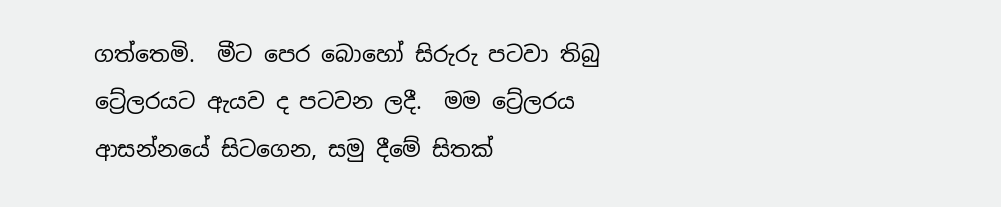ගත්තෙමි.  මීට පෙර බොහෝ සිරුරු පටවා තිබු ට්‍රේලරයට ඇයව ද පටවන ලදී.  මම ට්‍රේලරය ආසන්නයේ සිටගෙන, සමු දීමේ සිතක්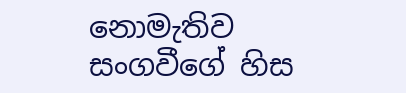නොමැතිව සංගවීගේ හිස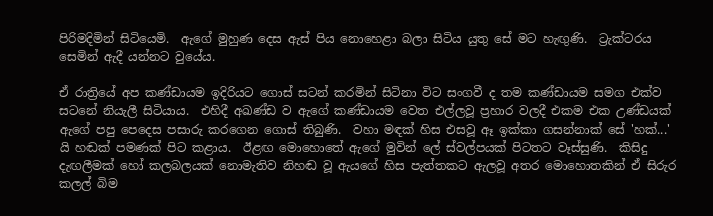පිරිමදිමින් සිටියෙමි.  ඇගේ මුහුණ දෙස ඇස් පිය නොහෙළා බලා සිටිය යුතු සේ මට හැඟුණි.  ට්‍රැක්ටරය සෙමින් ඇදී යන්නට වුයේය.

ඒ රාත්‍රියේ අප කණ්ඩායම ඉදිරියට ගොස් සටන් කරමින් සිටිනා විට සංගවී ද තම කණ්ඩායම සමග එක්ව සටනේ නියැලී සිටියාය.  එහිදී අඛණ්ඩ ව ඇගේ කණ්ඩායම වෙත එල්ලවූ ප්‍රහාර වලදී එකම එක උණ්ඩයක් ඇගේ පපු පෙදෙස පසාරු කරගෙන ගොස් තිබුණි.  වහා මඳක් හිස එසවූ ඈ ඉක්කා ගසන්නාක් සේ 'හක්...'      යි හඬක් පමණක් පිට කළාය.  ඊළඟ මොහොතේ ඇගේ මුවින් ලේ ස්වල්පයක් පිටතට වෑස්සුණි.  කිසිදු දැඟලීමක් හෝ කලබලයක් නොමැතිව නිහඬ වූ ඇයගේ හිස පැත්තකට ඇලවූ අතර මොහොතකින් ඒ සිරුර කලල් බිම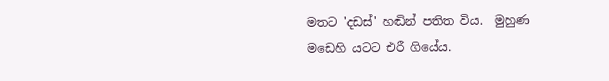මතට 'දඩස්' හඬින් පතිත විය.  මුහුණ මඩෙහි යටට එරී ගියේය.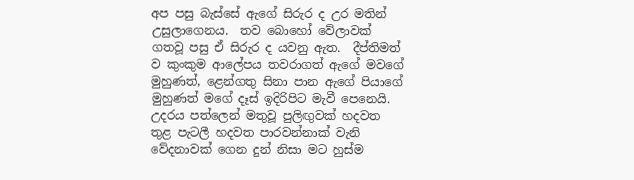අප පසු බැස්සේ ඇගේ සිරුර ද උර මතින් උසුලාගෙනය.  තව බොහෝ වේලාවක් ගතවූ පසු ඒ සිරුර ද යවනු ඇත.  දීප්තිමත් ව කුංකුම ආලේපය තවරාගත් ඇගේ මවගේ මුහුණත්, ළෙන්ගතු සිනා පාන ඇගේ පියාගේ මුහුණත් මගේ දෑස් ඉදිරිපිට මැවී පෙනෙයි.  උදරය පත්ලෙන් මතුවූ පුලිඟුවක් හදවත තුළ පැටලී හදවත පාරවන්නාක් වැනි වේදනාවක් ගෙන දුන් නිසා මට හුස්ම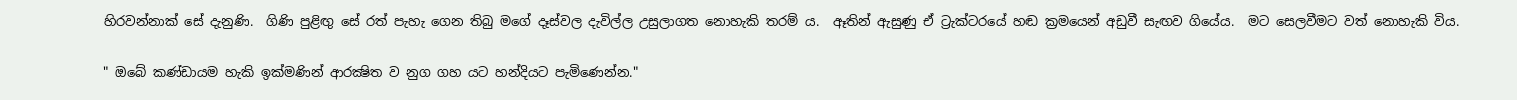හිරවන්නාක් සේ දැනුණි.  ගිණි පුළිඟු සේ රත් පැහැ ගෙන තිබු මගේ දෑස්වල දැවිල්ල උසුලාගත නොහැකි තරම් ය.  ඈතින් ඇසුණු ඒ ට්‍රැක්ටරයේ හඬ ක්‍රමයෙන් අඩුවී සැඟව ගියේය.  මට සෙලවීමට වත් නොහැකි විය.

" ඔබේ කණ්ඩායම හැකි ඉක්මණින් ආරක්‍ෂිත ව නුග ගහ යට හන්දියට පැමිණෙන්න."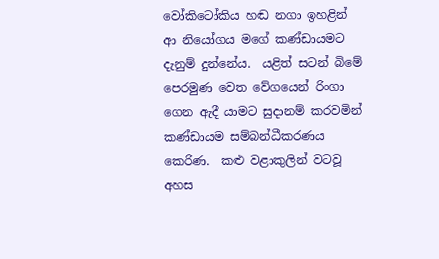වෝකිටෝකිය හඬ නගා ඉහළින් ආ නියෝගය මගේ කණ්ඩායමට දැනුම් දුන්නේය.  යළිත් සටන් බිමේ පෙරමුණ වෙත වේගයෙන් රිංගා ගෙන ඇදී යාමට සුදානම් කරවමින් කණ්ඩායම සම්බන්ධීකරණය කෙරිණ.  කළු වළාකුලින් වටවූ අහස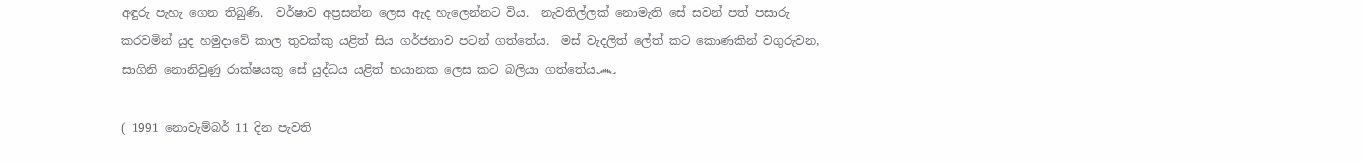අඳුරු පැහැ ගෙන තිබුණි.  වර්ෂාව අප්‍රසන්න ලෙස ඇද හැලෙන්නට විය.  නැවතිල්ලක් නොමැති සේ සවන් පත් පසාරු කරවමින් යුද හමුදාවේ කාල තුවක්කු යළිත් සිය ගර්ජනාව පටන් ගත්තේය.  මස් වැදලිත් ලේත් කට කොණකින් වගුරුවන, සාගිනි නොනිවුණු රාක්ෂයකු සේ යුද්ධය යළිත් භයානක ලෙස කට බලියා ගත්තේය෴

( 1991 නොවැම්බර් 11 දින පැවති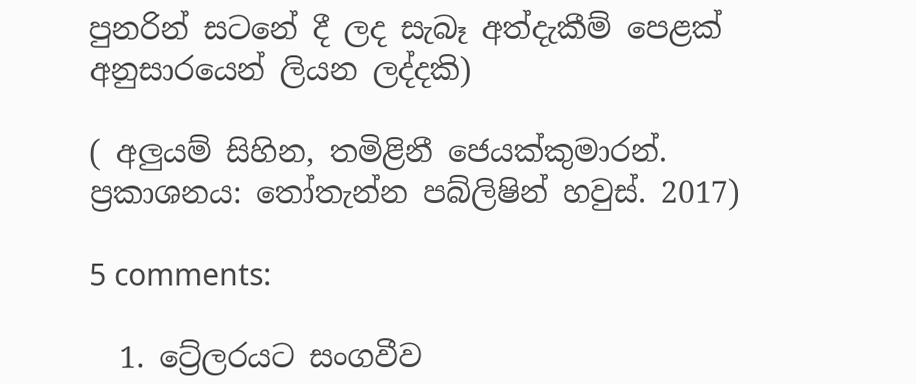පුනරින් සටනේ දී ලද සැබෑ අත්දැකීම් පෙළක් අනුසාරයෙන් ලියන ලද්දකි)

( අලුයම් සිහින, තමිළිනී ජෙයක්කුමාරන්. ප්‍රකාශනය: තෝතැන්න පබ්ලිෂින් හවුස්. 2017)

5 comments:

  1. ට්‍රේලරයට සංගවීව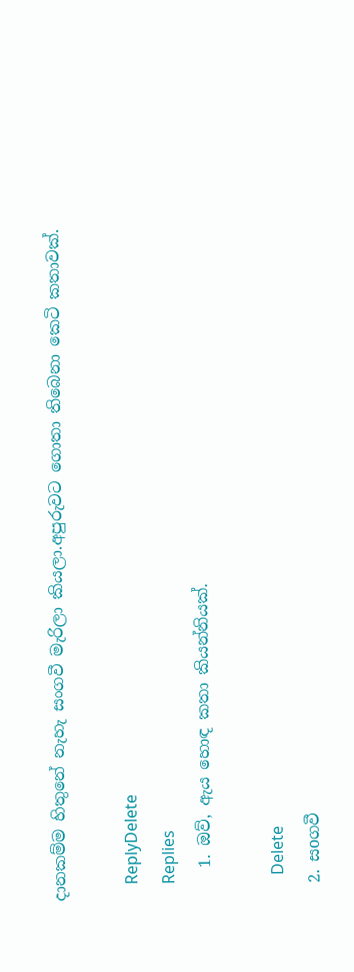දානකම්ම හිතුනේ නැහැ සංගවී මැරිලා කියලා.අපුරුවට ගොතා තිබෙනා කෙටි කතාවක්.

    ReplyDelete
    Replies
    1. ඔව්, ඇය හොඳ කතා කියන්නියක්.

      Delete
  2. සoගවී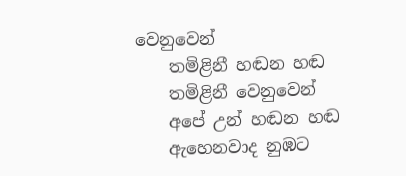වෙනුවෙන්
    තමිළිනී හඬන හඬ
    තමිළිනී වෙනුවෙන්
    අපේ උන් හඬන හඬ
    ඇහෙනවාද නුඹට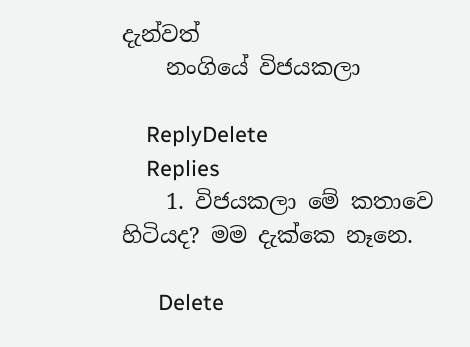දැන්වත්
    නංගියේ විජයකලා

    ReplyDelete
    Replies
    1. විජයකලා මේ කතාවෙ හිටියද? මම දැක්කෙ නෑනෙ.

      Delete